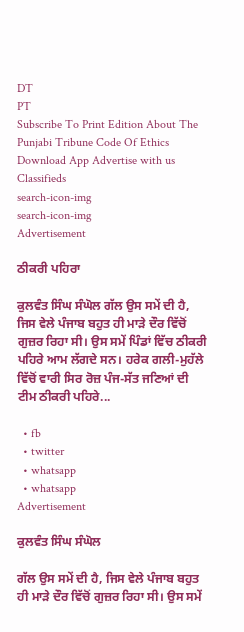DT
PT
Subscribe To Print Edition About The Punjabi Tribune Code Of Ethics Download App Advertise with us Classifieds
search-icon-img
search-icon-img
Advertisement

ਠੀਕਰੀ ਪਹਿਰਾ

ਕੁਲਵੰਤ ਸਿੰਘ ਸੰਘੋਲ ਗੱਲ ਉਸ ਸਮੇਂ ਦੀ ਹੈ, ਜਿਸ ਵੇਲੇ ਪੰਜਾਬ ਬਹੁਤ ਹੀ ਮਾੜੇ ਦੌਰ ਵਿੱਚੋਂ ਗੁਜ਼ਰ ਰਿਹਾ ਸੀ। ਉਸ ਸਮੇਂ ਪਿੰਡਾਂ ਵਿੱਚ ਠੀਕਰੀ ਪਹਿਰੇ ਆਮ ਲੱਗਦੇ ਸਨ। ਹਰੇਕ ਗਲੀ-ਮੁਹੱਲੇ ਵਿੱਚੋਂ ਵਾਰੀ ਸਿਰ ਰੋਜ਼ ਪੰਜ-ਸੱਤ ਜਣਿਆਂ ਦੀ ਟੀਮ ਠੀਕਰੀ ਪਹਿਰੇ...

  • fb
  • twitter
  • whatsapp
  • whatsapp
Advertisement

ਕੁਲਵੰਤ ਸਿੰਘ ਸੰਘੋਲ

ਗੱਲ ਉਸ ਸਮੇਂ ਦੀ ਹੈ, ਜਿਸ ਵੇਲੇ ਪੰਜਾਬ ਬਹੁਤ ਹੀ ਮਾੜੇ ਦੌਰ ਵਿੱਚੋਂ ਗੁਜ਼ਰ ਰਿਹਾ ਸੀ। ਉਸ ਸਮੇਂ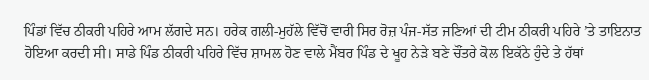ਪਿੰਡਾਂ ਵਿੱਚ ਠੀਕਰੀ ਪਹਿਰੇ ਆਮ ਲੱਗਦੇ ਸਨ। ਹਰੇਕ ਗਲੀ-ਮੁਹੱਲੇ ਵਿੱਚੋਂ ਵਾਰੀ ਸਿਰ ਰੋਜ਼ ਪੰਜ-ਸੱਤ ਜਣਿਆਂ ਦੀ ਟੀਮ ਠੀਕਰੀ ਪਹਿਰੇ ’ਤੇ ਤਾਇਨਾਤ ਹੋਇਆ ਕਰਦੀ ਸੀ। ਸਾਡੇ ਪਿੰਡ ਠੀਕਰੀ ਪਹਿਰੇ ਵਿੱਚ ਸ਼ਾਮਲ ਹੋਣ ਵਾਲੇ ਮੈਂਬਰ ਪਿੰਡ ਦੇ ਖੂਹ ਨੇੜੇ ਬਣੇ ਚੌਂਤਰੇ ਕੋਲ ਇਕੱਠੇ ਹੁੰਦੇ ਤੇ ਹੱਥਾਂ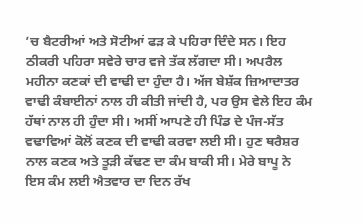’ਚ ਬੈਟਰੀਆਂ ਅਤੇ ਸੋਟੀਆਂ ਫੜ ਕੇ ਪਹਿਰਾ ਦਿੰਦੇ ਸਨ। ਇਹ ਠੀਕਰੀ ਪਹਿਰਾ ਸਵੇਰੇ ਚਾਰ ਵਜੇ ਤੱਕ ਲੱਗਦਾ ਸੀ। ਅਪਰੈਲ ਮਹੀਨਾ ਕਣਕਾਂ ਦੀ ਵਾਢੀ ਦਾ ਹੁੰਦਾ ਹੈ। ਅੱਜ ਬੇਸ਼ੱਕ ਜ਼ਿਆਦਾਤਰ ਵਾਢੀ ਕੰਬਾਈਨਾਂ ਨਾਲ ਹੀ ਕੀਤੀ ਜਾਂਦੀ ਹੈ, ਪਰ ਉਸ ਵੇਲੇ ਇਹ ਕੰਮ ਹੱਥਾਂ ਨਾਲ ਹੀ ਹੁੰਦਾ ਸੀ। ਅਸੀਂ ਆਪਣੇ ਹੀ ਪਿੰਡ ਦੇ ਪੰਜ-ਸੱਤ ਵਢਾਵਿਆਂ ਕੋਲੋਂ ਕਣਕ ਦੀ ਵਾਢੀ ਕਰਵਾ ਲਈ ਸੀ। ਹੁਣ ਥਰੈਸ਼ਰ ਨਾਲ ਕਣਕ ਅਤੇ ਤੂੜੀ ਕੱਢਣ ਦਾ ਕੰਮ ਬਾਕੀ ਸੀ। ਮੇਰੇ ਬਾਪੂ ਨੇ ਇਸ ਕੰਮ ਲਈ ਐਤਵਾਰ ਦਾ ਦਿਨ ਰੱਖ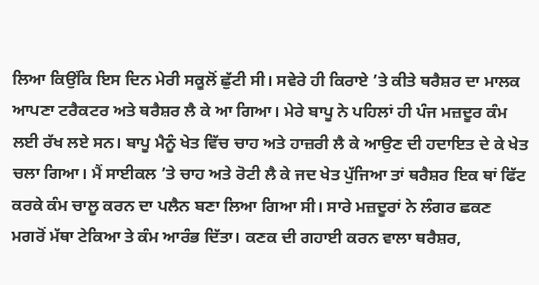ਲਿਆ ਕਿਉਂਕਿ ਇਸ ਦਿਨ ਮੇਰੀ ਸਕੂਲੋਂ ਛੁੱਟੀ ਸੀ। ਸਵੇਰੇ ਹੀ ਕਿਰਾਏ ’ਤੇ ਕੀਤੇ ਥਰੈਸ਼ਰ ਦਾ ਮਾਲਕ ਆਪਣਾ ਟਰੈਕਟਰ ਅਤੇ ਥਰੈਸ਼ਰ ਲੈ ਕੇ ਆ ਗਿਆ। ਮੇਰੇ ਬਾਪੂ ਨੇ ਪਹਿਲਾਂ ਹੀ ਪੰਜ ਮਜ਼ਦੂਰ ਕੰਮ ਲਈ ਰੱਖ ਲਏ ਸਨ। ਬਾਪੂ ਮੈਨੂੰ ਖੇਤ ਵਿੱਚ ਚਾਹ ਅਤੇ ਹਾਜ਼ਰੀ ਲੈ ਕੇ ਆਉਣ ਦੀ ਹਦਾਇਤ ਦੇ ਕੇ ਖੇਤ ਚਲਾ ਗਿਆ। ਮੈਂ ਸਾਈਕਲ ’ਤੇ ਚਾਹ ਅਤੇ ਰੋਟੀ ਲੈ ਕੇ ਜਦ ਖੇਤ ਪੁੱਜਿਆ ਤਾਂ ਥਰੈਸ਼ਰ ਇਕ ਥਾਂ ਫਿੱਟ ਕਰਕੇ ਕੰਮ ਚਾਲੂ ਕਰਨ ਦਾ ਪਲੈਨ ਬਣਾ ਲਿਆ ਗਿਆ ਸੀ। ਸਾਰੇ ਮਜ਼ਦੂਰਾਂ ਨੇ ਲੰਗਰ ਛਕਣ ਮਗਰੋਂ ਮੱਥਾ ਟੇਕਿਆ ਤੇ ਕੰਮ ਆਰੰਭ ਦਿੱਤਾ। ਕਣਕ ਦੀ ਗਹਾਈ ਕਰਨ ਵਾਲਾ ਥਰੈਸ਼ਰ,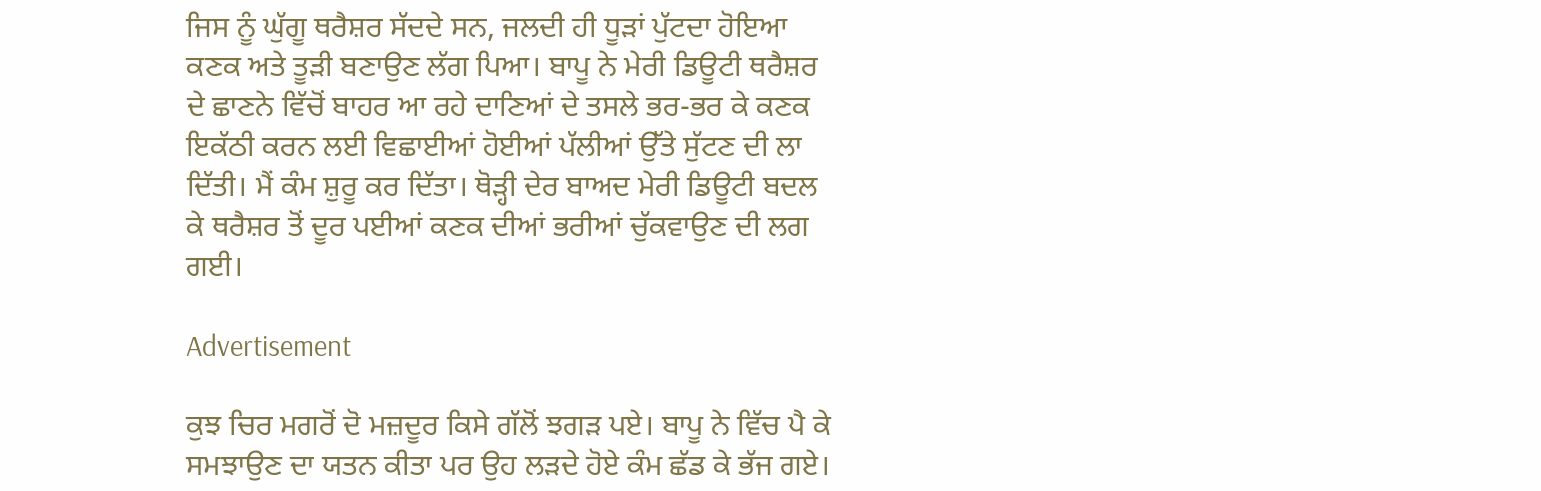ਜਿਸ ਨੂੰ ਘੁੱਗੂ ਥਰੈਸ਼ਰ ਸੱਦਦੇ ਸਨ, ਜਲਦੀ ਹੀ ਧੂੜਾਂ ਪੁੱਟਦਾ ਹੋਇਆ ਕਣਕ ਅਤੇ ਤੂੜੀ ਬਣਾਉਣ ਲੱਗ ਪਿਆ। ਬਾਪੂ ਨੇ ਮੇਰੀ ਡਿਊਟੀ ਥਰੈਸ਼ਰ ਦੇ ਛਾਣਨੇ ਵਿੱਚੋਂ ਬਾਹਰ ਆ ਰਹੇ ਦਾਣਿਆਂ ਦੇ ਤਸਲੇ ਭਰ-ਭਰ ਕੇ ਕਣਕ ਇਕੱਠੀ ਕਰਨ ਲਈ ਵਿਛਾਈਆਂ ਹੋਈਆਂ ਪੱਲੀਆਂ ਉੱਤੇ ਸੁੱਟਣ ਦੀ ਲਾ ਦਿੱਤੀ। ਮੈਂ ਕੰਮ ਸ਼ੁਰੂ ਕਰ ਦਿੱਤਾ। ਥੋੜ੍ਹੀ ਦੇਰ ਬਾਅਦ ਮੇਰੀ ਡਿਊਟੀ ਬਦਲ ਕੇ ਥਰੈਸ਼ਰ ਤੋਂ ਦੂਰ ਪਈਆਂ ਕਣਕ ਦੀਆਂ ਭਰੀਆਂ ਚੁੱਕਵਾਉਣ ਦੀ ਲਗ ਗਈ।

Advertisement

ਕੁਝ ਚਿਰ ਮਗਰੋਂ ਦੋ ਮਜ਼ਦੂਰ ਕਿਸੇ ਗੱਲੋਂ ਝਗੜ ਪਏ। ਬਾਪੂ ਨੇ ਵਿੱਚ ਪੈ ਕੇ ਸਮਝਾਉਣ ਦਾ ਯਤਨ ਕੀਤਾ ਪਰ ਉਹ ਲੜਦੇ ਹੋਏ ਕੰਮ ਛੱਡ ਕੇ ਭੱਜ ਗਏ।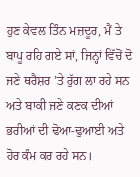ਹੁਣ ਕੇਵਲ ਤਿੰਨ ਮਜ਼ਦੂਰ, ਮੈਂ ਤੇ ਬਾਪੂ ਰਹਿ ਗਏ ਸਾਂ, ਜਿਨ੍ਹਾਂ ਵਿੱਚੋਂ ਦੋ ਜਣੇ ਥਰੈਸ਼ਰ ’ਤੇ ਰੁੱਗ ਲਾ ਰਹੇ ਸਨ ਅਤੇ ਬਾਕੀ ਜਣੇ ਕਣਕ ਦੀਆਂ ਭਰੀਆਂ ਦੀ ਢੋਆ-ਢੁਆਈ ਅਤੇ ਹੋਰ ਕੰਮ ਕਰ ਰਹੇ ਸਨ।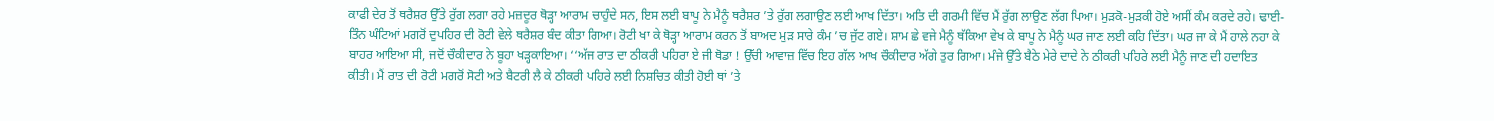ਕਾਫੀ ਦੇਰ ਤੋਂ ਥਰੈਸ਼ਰ ਉੱਤੇ ਰੁੱਗ ਲਗਾ ਰਹੇ ਮਜ਼ਦੂਰ ਥੋੜ੍ਹਾ ਆਰਾਮ ਚਾਹੁੰਦੇ ਸਨ, ਇਸ ਲਈ ਬਾਪੂ ਨੇ ਮੈਨੂੰ ਥਰੈਸ਼ਰ ’ਤੇ ਰੁੱਗ ਲਗਾਉਣ ਲਈ ਆਖ ਦਿੱਤਾ। ਅਤਿ ਦੀ ਗਰਮੀ ਵਿੱਚ ਮੈਂ ਰੁੱਗ ਲਾਉਣ ਲੱਗ ਪਿਆ। ਮੁੜਕੋ-ਮੁੜਕੀ ਹੋਏ ਅਸੀਂ ਕੰਮ ਕਰਦੇ ਰਹੇ। ਢਾਈ-ਤਿੰਨ ਘੰਟਿਆਂ ਮਗਰੋਂ ਦੁਪਹਿਰ ਦੀ ਰੋਟੀ ਵੇਲੇ ਥਰੈਸ਼ਰ ਬੰਦ ਕੀਤਾ ਗਿਆ। ਰੋਟੀ ਖਾ ਕੇ ਥੋੜ੍ਹਾ ਆਰਾਮ ਕਰਨ ਤੋਂ ਬਾਅਦ ਮੁੜ ਸਾਰੇ ਕੰਮ ’ਚ ਜੁੱਟ ਗਏ। ਸ਼ਾਮ ਛੇ ਵਜੇ ਮੈਨੂੰ ਥੱਕਿਆ ਵੇਖ ਕੇ ਬਾਪੂ ਨੇ ਮੈਨੂੰ ਘਰ ਜਾਣ ਲਈ ਕਹਿ ਦਿੱਤਾ। ਘਰ ਜਾ ਕੇ ਮੈਂ ਹਾਲੇ ਨਹਾ ਕੇ ਬਾਹਰ ਆਇਆ ਸੀ, ਜਦੋਂ ਚੌਕੀਦਾਰ ਨੇ ਬੂਹਾ ਖੜ੍ਹਕਾਇਆ। ‘‘ਅੱਜ ਰਾਤ ਦਾ ਠੀਕਰੀ ਪਹਿਰਾ ਏ ਜੀ ਥੋਡਾ ! ਉੱਚੀ ਆਵਾਜ਼ ਵਿੱਚ ਇਹ ਗੱਲ ਆਖ ਚੌਕੀਦਾਰ ਅੱਗੇ ਤੁਰ ਗਿਆ। ਮੰਜੇ ਉੱਤੇ ਬੈਠੇ ਮੇਰੇ ਦਾਦੇ ਨੇ ਠੀਕਰੀ ਪਹਿਰੇ ਲਈ ਮੈਨੂੰ ਜਾਣ ਦੀ ਹਦਾਇਤ ਕੀਤੀ। ਮੈਂ ਰਾਤ ਦੀ ਰੋਟੀ ਮਗਰੋਂ ਸੋਟੀ ਅਤੇ ਬੈਟਰੀ ਲੈ ਕੇ ਠੀਕਰੀ ਪਹਿਰੇ ਲਈ ਨਿਸ਼ਚਿਤ ਕੀਤੀ ਹੋਈ ਥਾਂ ’ਤੇ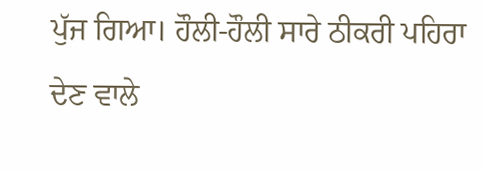ਪੁੱਜ ਗਿਆ। ਹੌਲੀ-ਹੌਲੀ ਸਾਰੇ ਠੀਕਰੀ ਪਹਿਰਾ ਦੇਣ ਵਾਲੇ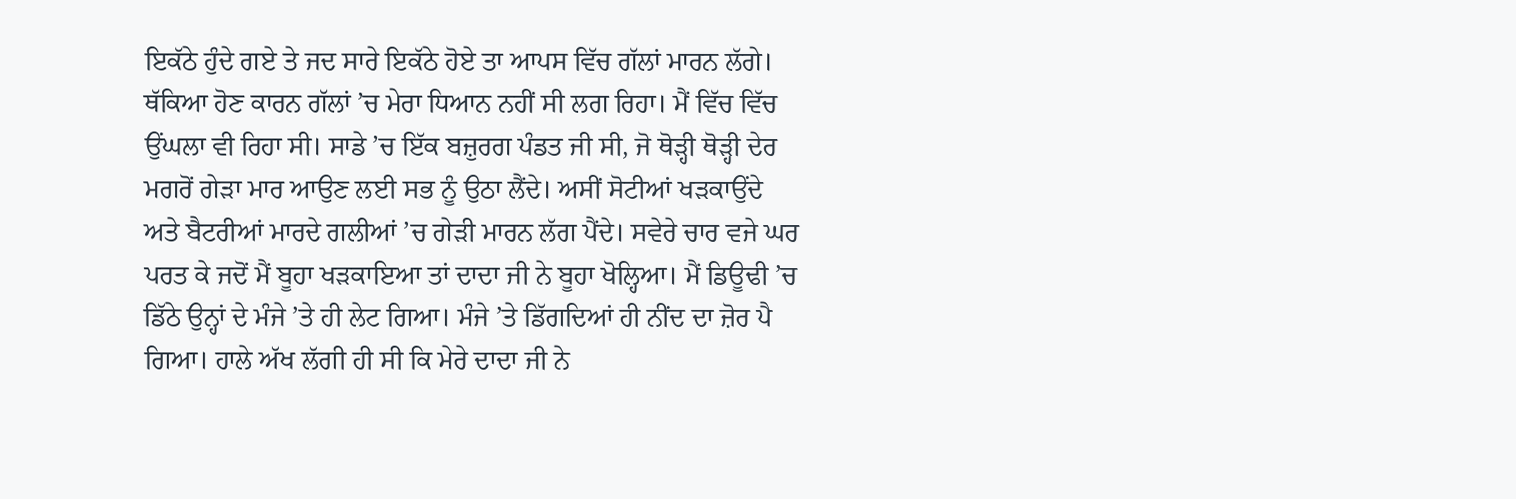ਇਕੱਠੇ ਹੁੰਦੇ ਗਏ ਤੇ ਜਦ ਸਾਰੇ ਇਕੱਠੇ ਹੋਏ ਤਾ ਆਪਸ ਵਿੱਚ ਗੱਲਾਂ ਮਾਰਨ ਲੱਗੇ। ਥੱਕਿਆ ਹੋਣ ਕਾਰਨ ਗੱਲਾਂ ’ਚ ਮੇਰਾ ਧਿਆਨ ਨਹੀਂ ਸੀ ਲਗ ਰਿਹਾ। ਮੈਂ ਵਿੱਚ ਵਿੱਚ ਉਂਘਲਾ ਵੀ ਰਿਹਾ ਸੀ। ਸਾਡੇ ’ਚ ਇੱਕ ਬਜ਼ੁਰਗ ਪੰਡਤ ਜੀ ਸੀ, ਜੋ ਥੋੜ੍ਹੀ ਥੋੜ੍ਹੀ ਦੇਰ ਮਗਰੋਂ ਗੇੜਾ ਮਾਰ ਆਉਣ ਲਈ ਸਭ ਨੂੰ ਉਠਾ ਲੈਂਦੇ। ਅਸੀਂ ਸੋਟੀਆਂ ਖੜਕਾਉਂਦੇ ਅਤੇ ਬੈਟਰੀਆਂ ਮਾਰਦੇ ਗਲੀਆਂ ’ਚ ਗੇੜੀ ਮਾਰਨ ਲੱਗ ਪੈਂਦੇ। ਸਵੇਰੇ ਚਾਰ ਵਜੇ ਘਰ ਪਰਤ ਕੇ ਜਦੋਂ ਮੈਂ ਬੂਹਾ ਖੜਕਾਇਆ ਤਾਂ ਦਾਦਾ ਜੀ ਨੇ ਬੂਹਾ ਖੋਲ੍ਹਿਆ। ਮੈਂ ਡਿਊਢੀ ’ਚ ਡਿੱਠੇ ਉਨ੍ਹਾਂ ਦੇ ਮੰਜੇ ’ਤੇ ਹੀ ਲੇਟ ਗਿਆ। ਮੰਜੇ ’ਤੇ ਡਿੱਗਦਿਆਂ ਹੀ ਨੀਂਦ ਦਾ ਜ਼ੋਰ ਪੈ ਗਿਆ। ਹਾਲੇ ਅੱਖ ਲੱਗੀ ਹੀ ਸੀ ਕਿ ਮੇਰੇ ਦਾਦਾ ਜੀ ਨੇ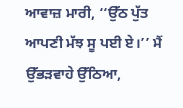ਆਵਾਜ਼ ਮਾਰੀ, ‘‘ਉੱਠ ਪੁੱਤ ਆਪਣੀ ਮੱਝ ਸੂ ਪਈ ਏ।’’ ਮੈਂ ਉੱਭੜਵਾਹੇ ਉੱਠਿਆ,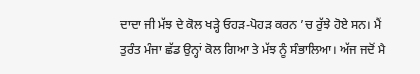ਦਾਦਾ ਜੀ ਮੱਝ ਦੇ ਕੋਲ ਖੜ੍ਹੇ ਓਹੜ-ਪੋਹੜ ਕਰਨ ’ਚ ਰੁੱਝੇ ਹੋਏ ਸਨ। ਮੈਂ ਤੁਰੰਤ ਮੰਜਾ ਛੱਡ ਉਨ੍ਹਾਂ ਕੋਲ ਗਿਆ ਤੇ ਮੱਝ ਨੂੰ ਸੰਭਾਲਿਆ। ਅੱਜ ਜਦੋਂ ਮੈ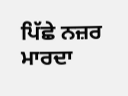ਪਿੱਛੇ ਨਜ਼ਰ ਮਾਰਦਾ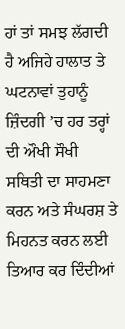ਹਾਂ ਤਾਂ ਸਮਝ ਲੱਗਦੀ ਹੈ ਅਜਿਹੇ ਹਾਲਾਤ ਤੇ ਘਟਨਾਵਾਂ ਤੁਹਾਨੂੰ ਜ਼ਿੰਦਗੀ ’ਚ ਹਰ ਤਰ੍ਹਾਂ ਦੀ ਔਖੀ ਸੌਖੀ ਸਥਿਤੀ ਦਾ ਸਾਹਮਣਾ ਕਰਨ ਅਤੇ ਸੰਘਰਸ਼ ਤੇ ਮਿਹਨਤ ਕਰਨ ਲਈ ਤਿਆਰ ਕਰ ਦਿੰਦੀਆਂ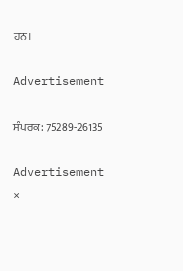ਹਨ।

Advertisement

ਸੰਪਰਕ: 75289-26135

Advertisement
×